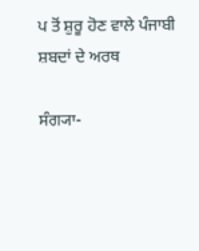ਪ ਤੋਂ ਸ਼ੁਰੂ ਹੋਣ ਵਾਲੇ ਪੰਜਾਬੀ ਸ਼ਬਦਾਂ ਦੇ ਅਰਥ

ਸੰਗ੍ਯਾ-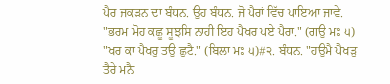ਪੈਰ ਜਕੜਨ ਦਾ ਬੰਧਨ. ਉਹ ਬੰਧਨ. ਜੋ ਪੈਰਾਂ ਵਿੱਚ ਪਾਇਆ ਜਾਵੇ. "ਭਰਮ ਮੋਹ ਕਛੂ ਸੂਝਸਿ ਨਾਹੀ ਇਹ ਪੈਖਰ ਪਏ ਪੈਰਾ." (ਗਉ ਮਃ ੫) "ਖਰ ਕਾ ਪੈਖਰੁ ਤਉ ਛੁਟੈ." (ਬਿਲਾ ਮਃ ੫)#੨. ਬੰਧਨ. "ਹਉਮੈ ਪੈਖੜੁ ਤੈਰੇ ਮਨੈ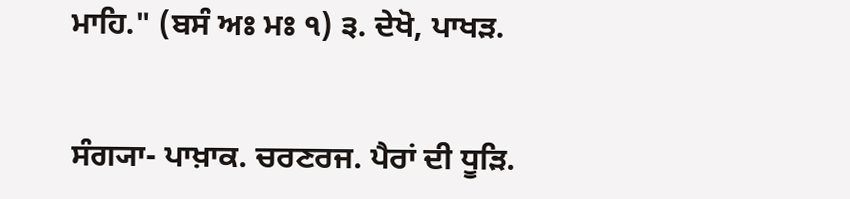ਮਾਹਿ." (ਬਸੰ ਅਃ ਮਃ ੧) ੩. ਦੇਖੋ, ਪਾਖੜ.


ਸੰਗ੍ਯਾ- ਪਾਖ਼ਾਕ. ਚਰਣਰਜ. ਪੈਰਾਂ ਦੀ ਧੂੜਿ.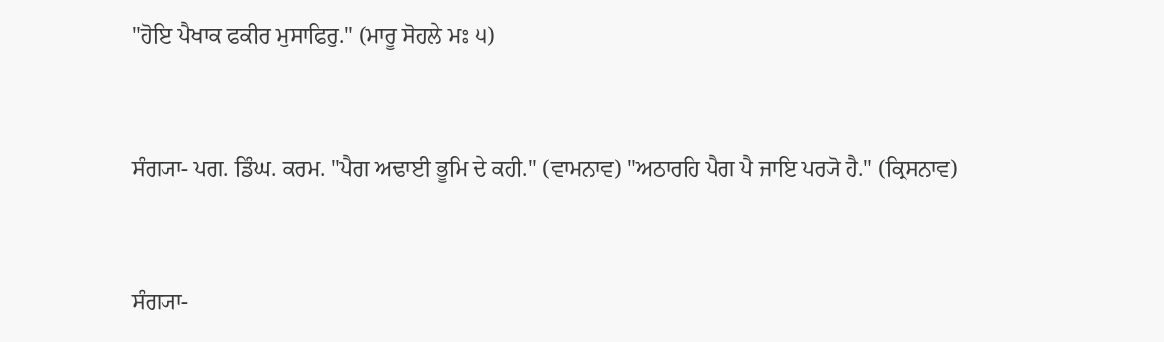"ਹੋਇ ਪੈਖਾਕ ਫਕੀਰ ਮੁਸਾਫਿਰੁ." (ਮਾਰੂ ਸੋਹਲੇ ਮਃ ੫)


ਸੰਗ੍ਯਾ- ਪਗ. ਡਿੰਘ. ਕਰਮ. "ਪੈਗ ਅਢਾਈ ਭੂਮਿ ਦੇ ਕਹੀ." (ਵਾਮਨਾਵ) "ਅਠਾਰਹਿ ਪੈਗ ਪੈ ਜਾਇ ਪਰ੍ਯੋ ਹੈ." (ਕ੍ਰਿਸਨਾਵ)


ਸੰਗ੍ਯਾ-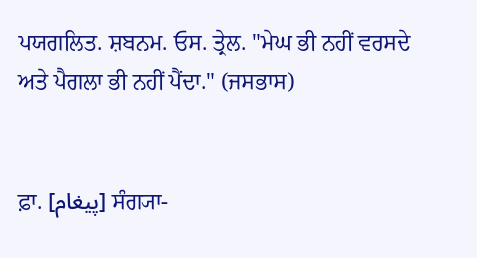ਪਯਗਲਿਤ. ਸ਼ਬਨਮ. ਓਸ. ਤ੍ਰੇਲ. "ਮੇਘ ਭੀ ਨਹੀਂ ਵਰਸਦੇ ਅਤੇ ਪੈਗਲਾ ਭੀ ਨਹੀਂ ਪੈਂਦਾ." (ਜਸਭਾਸ)


ਫ਼ਾ. [پیغام] ਸੰਗ੍ਯਾ-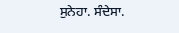ਸੁਨੇਹਾ. ਸੰਦੇਸਾ.